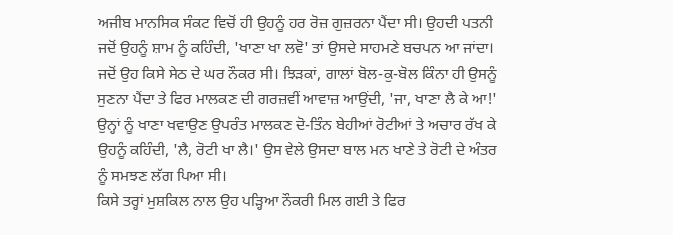ਅਜੀਬ ਮਾਨਸਿਕ ਸੰਕਟ ਵਿਚੋਂ ਹੀ ਉਹਨੂੰ ਹਰ ਰੋਜ਼ ਗੁਜ਼ਰਨਾ ਪੈਂਦਾ ਸੀ। ਉਹਦੀ ਪਤਨੀ ਜਦੋਂ ਉਹਨੂੰ ਸ਼ਾਮ ਨੂੰ ਕਹਿੰਦੀ, 'ਖਾਣਾ ਖਾ ਲਵੋ' ਤਾਂ ਉਸਦੇ ਸਾਹਮਣੇ ਬਚਪਨ ਆ ਜਾਂਦਾ। ਜਦੋਂ ਉਹ ਕਿਸੇ ਸੇਠ ਦੇ ਘਰ ਨੌਕਰ ਸੀ। ਝਿੜਕਾਂ, ਗਾਲਾਂ ਬੋਲ-ਕੁ-ਬੋਲ ਕਿੰਨਾ ਹੀ ਉਸਨੂੰ ਸੁਣਨਾ ਪੈਂਦਾ ਤੇ ਫਿਰ ਮਾਲਕਣ ਦੀ ਗਰਜ਼ਵੀਂ ਆਵਾਜ਼ ਆਉਂਦੀ, 'ਜਾ, ਖਾਣਾ ਲੈ ਕੇ ਆ!' ਉਨ੍ਹਾਂ ਨੂੰ ਖਾਣਾ ਖਵਾਉਣ ਉਪਰੰਤ ਮਾਲਕਣ ਦੋ-ਤਿੰਨ ਬੇਹੀਆਂ ਰੋਟੀਆਂ ਤੇ ਅਚਾਰ ਰੱਖ ਕੇ ਉਹਨੂੰ ਕਹਿੰਦੀ, 'ਲੈ, ਰੋਟੀ ਖਾ ਲੈ।' ਉਸ ਵੇਲੇ ਉਸਦਾ ਬਾਲ ਮਨ ਖਾਣੇ ਤੇ ਰੋਟੀ ਦੇ ਅੰਤਰ ਨੂੰ ਸਮਝਣ ਲੱਗ ਪਿਆ ਸੀ।
ਕਿਸੇ ਤਰ੍ਹਾਂ ਮੁਸ਼ਕਿਲ ਨਾਲ ਉਹ ਪੜ੍ਹਿਆ ਨੌਕਰੀ ਮਿਲ ਗਈ ਤੇ ਫਿਰ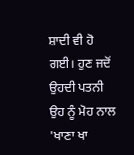ਸ਼ਾਦੀ ਵੀ ਹੋ ਗਈ। ਹੁਣ ਜਦੋਂ ਉਹਦੀ ਪਤਨੀ ਉਹ ਨੂੰ ਮੋਹ ਨਾਲ 'ਖਾਣਾ ਖਾ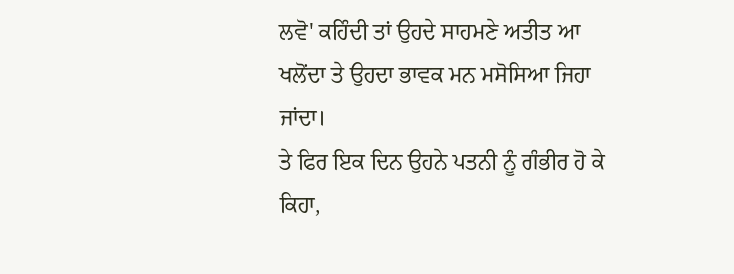ਲਵੋ' ਕਹਿੰਦੀ ਤਾਂ ਉਹਦੇ ਸਾਹਮਣੇ ਅਤੀਤ ਆ ਖਲੋਂਦਾ ਤੇ ਉਹਦਾ ਭਾਵਕ ਮਨ ਮਸੋਸਿਆ ਜਿਹਾ ਜਾਂਦਾ।
ਤੇ ਫਿਰ ਇਕ ਦਿਨ ਉਹਨੇ ਪਤਨੀ ਨੂੰ ਗੰਭੀਰ ਹੋ ਕੇ ਕਿਹਾ,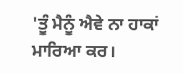'ਤੂੰ ਮੈਨੂੰ ਐਵੇ ਨਾ ਹਾਕਾਂ ਮਾਰਿਆ ਕਰ।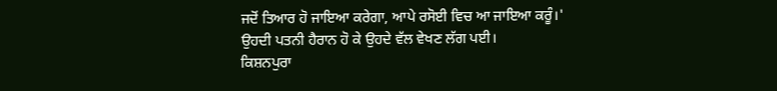ਜਦੋਂ ਤਿਆਰ ਹੋ ਜਾਇਆ ਕਰੇਗਾ, ਆਪੇ ਰਸੋਈ ਵਿਚ ਆ ਜਾਇਆ ਕਰੂੰ।'
ਉਹਦੀ ਪਤਨੀ ਹੈਰਾਨ ਹੋ ਕੇ ਉਹਦੇ ਵੱਲ ਵੇਖਣ ਲੱਗ ਪਈ।
ਕਿਸ਼ਨਪੁਰਾ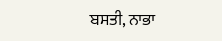ਬਸਤੀ, ਨਾਭਾ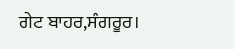ਗੇਟ ਬਾਹਰ,ਸੰਗਰੂਰ।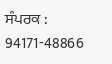ਸੰਪਰਕ : 94171-48866